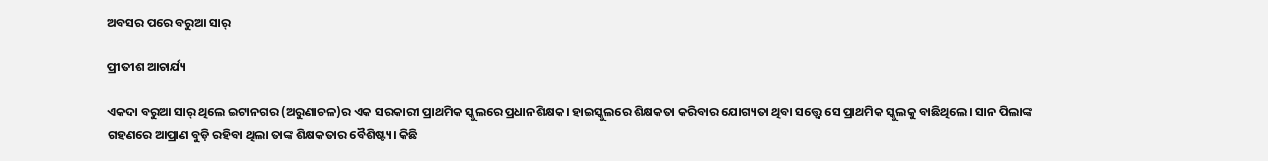ଅବସର ପରେ ବରୁଆ ସାର୍

ପ୍ରୀତୀଶ ଆଚାର୍ଯ୍ୟ

ଏକଦା ବରୁଆ ସାର୍‌ ଥିଲେ ଇଟାନଗର (ଅରୁଣାଚଳ)ର ଏକ ସରକାରୀ ପ୍ରାଥମିକ ସ୍କୁଲରେ ପ୍ରଧାନଶିକ୍ଷକ। ହାଇସ୍କୁଲରେ ଶିକ୍ଷକତା କରିବାର ଯୋଗ୍ୟତା ଥିବା ସତ୍ତ୍ବେ ସେ ପ୍ରାଥମିକ ସ୍କୁଲକୁ ବାଛିଥିଲେ। ସାନ ପିଲାଙ୍କ ଗହଣରେ ଆପ୍ରାଣ ବୁଡ଼ି ରହିବା ଥିଲା ତାଙ୍କ ଶିକ୍ଷକତାର ବୈଶିଷ୍ଟ୍ୟ। କିଛି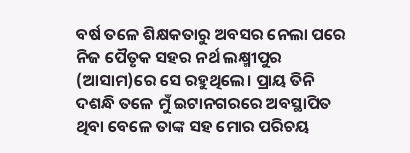ବର୍ଷ ତଳେ ଶିକ୍ଷକତାରୁ ଅବସର ନେଲା ପରେ ନିଜ ପୈତୃକ ସହର ନର୍ଥ ଲକ୍ଷ୍ମୀପୁର (ଆସାମ)ରେ ସେ ରହୁଥିଲେ। ପ୍ରାୟ ତିନି ଦଶନ୍ଧି ତଳେ ମୁଁ ଇଟାନଗରରେ ଅବସ୍ଥାପିତ ଥିବା ବେଳେ ତାଙ୍କ ସହ ମୋର ପରିଚୟ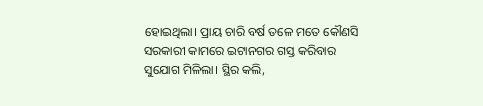ହୋଇଥିଲା। ପ୍ରାୟ ଚାରି ବର୍ଷ ତଳେ ମତେ କୌଣସି ସରକାରୀ କାମରେ ଇଟାନଗର ଗସ୍ତ କରିବାର ସୁଯୋଗ ମିଳିଲା। ସ୍ଥିର କଲି,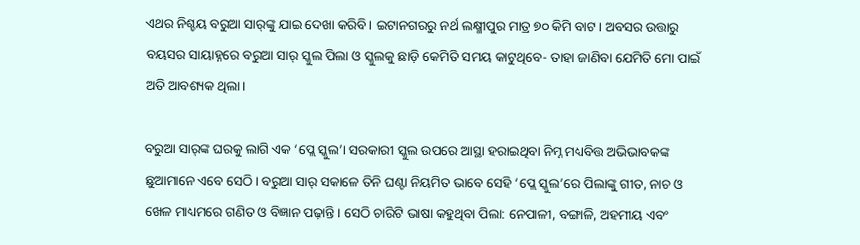ଏଥର ନିଶ୍ଚୟ ବରୁଆ ସାର୍‌ଙ୍କୁ ଯାଇ ଦେଖା କରିବି। ଇଟାନଗରରୁ ନର୍ଥ ଲକ୍ଷ୍ମୀପୁର ମାତ୍ର ୭୦ କିମି ବାଟ। ଅବସର ଉତ୍ତାରୁ ବୟସର ସାୟାହ୍ନରେ ବରୁଆ ସାର୍‌ ସ୍କୁଲ ପିଲା ଓ ସ୍କୁଲକୁ ଛାଡ଼ି କେମିତି ସମୟ କାଟୁଥିବେ- ତାହା ଜାଣିବା ଯେମିତି ମୋ ପାଇଁ ଅତି ଆବଶ୍ୟକ ଥିଲା।

ବରୁଆ ସାର୍‌ଙ୍କ ଘରକୁ ଲାଗି ଏକ ‘ପ୍ଲେ ସ୍କୁଲ’। ସରକାରୀ ସ୍କୁଲ ଉପରେ ଆସ୍ଥା ହରାଇଥିବା ନିମ୍ନ ମଧ୍ୟବିତ୍ତ ଅଭିଭାବକଙ୍କ ଛୁଆମାନେ ଏବେ ସେଠି। ବରୁଆ ସାର୍ ସକାଳେ ତିନି ଘଣ୍ଟା ନିୟମିତ ଭାବେ ସେହି ‘ପ୍ଲେ ସ୍କୁଲ’ରେ ପିଲାଙ୍କୁ ଗୀତ, ନାଚ ଓ ଖେଳ ମାଧ୍ୟମରେ ଗଣିତ ଓ ବିଜ୍ଞାନ ପଢ଼ାନ୍ତି। ସେଠି ଚାରିଟି ଭାଷା କହୁଥିବା ପିଲା: ନେପାଳୀ, ବଙ୍ଗାଳି, ଅହମୀୟ ଏବଂ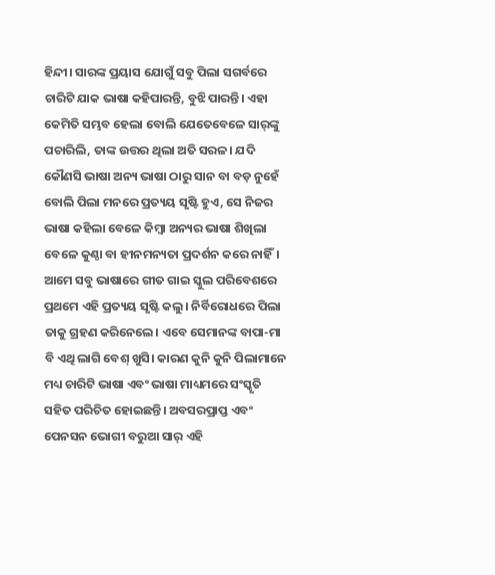ହିନ୍ଦୀ। ସାରଙ୍କ ପ୍ରୟାସ ଯୋଗୁଁ ସବୁ ପିଲା ସଗର୍ବରେ ଚାରିଟି ଯାକ ଭାଷା କହିପାରନ୍ତି, ବୁଝି ପାରନ୍ତି। ଏହା କେମିତି ସମ୍ଭବ ହେଲା ବୋଲି ଯେତେବେଳେ ସାର୍‌ଙ୍କୁ ପଚାରିଲି, ତାଙ୍କ ଉତ୍ତର ଥିଲା ଅତି ସରଳ। ଯଦି କୌଣସି ଭାଷା ଅନ୍ୟ ଭାଷା ଠାରୁ ସାନ ବା ବଡ଼ ନୁହେଁ ବୋଲି ପିଲା ମନରେ ପ୍ରତ୍ୟୟ ସୃଷ୍ଟି ହୁଏ, ସେ ନିଜର ଭାଷା କହିଲା ବେଳେ କିମ୍ବା ଅନ୍ୟର ଭାଷା ଶିଖିଲା ବେଳେ କୁଣ୍ଠା ବା ହୀନମନ୍ୟତା ପ୍ରଦର୍ଶନ କରେ ନାହିଁ। ଆମେ ସବୁ ଭାଷାରେ ଗୀତ ଗାଇ ସ୍କୁଲ ପରିବେଶରେ ପ୍ରଥମେ ଏହି ପ୍ରତ୍ୟୟ ସୃଷ୍ଟି କଲୁ। ନିର୍ବିରୋଧରେ ପିଲା ତାକୁ ଗ୍ରହଣ କରିନେଲେ। ଏବେ ସେମାନଙ୍କ ବାପା-ମା ବି ଏଥି ଲାଗି ବେଶ୍‌ ଖୁସି। କାରଣ କୁନି କୁନି ପିଲାମାନେ ମଧ୍ୟ ଚାରିଟି ଭାଷା ଏବଂ ଭାଷା ମାଧ୍ୟମରେ ସଂସ୍କୃତି ସହିତ ପରିଚିତ ହୋଇଛନ୍ତି। ଅବସରପ୍ରାପ୍ତ ଏବଂ ପେନସନ ଭୋଗୀ ବରୁଆ ସାର୍‌ ଏହି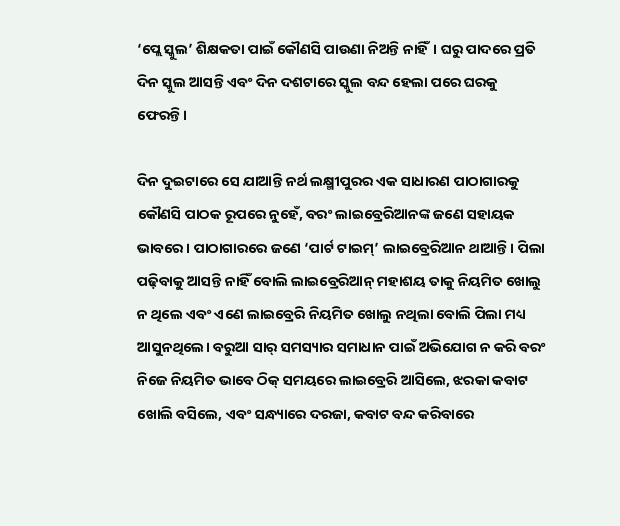‘ପ୍ଲେ ସ୍କୁଲ’ ଶିକ୍ଷକତା‌ ପାଇଁ କୌଣସି ପାଉଣା ନିଅନ୍ତି ନାହିଁ। ଘରୁ ପାଦରେ ପ୍ରତି ଦିନ ସ୍କୁଲ ଆସନ୍ତି ଏବଂ ଦିନ ଦଶଟାରେ ସ୍କୁଲ ବନ୍ଦ ହେଲା ପରେ ଘରକୁ ଫେରନ୍ତି।

ଦିନ ଦୁଇଟାରେ ସେ ଯାଆନ୍ତି ନର୍ଥ ଲକ୍ଷ୍ମୀପୁରର ଏକ ସାଧାରଣ ପାଠାଗାରକୁ କୌଣସି ପାଠକ ରୂପରେ ନୁହେଁ, ବରଂ ଲାଇବ୍ରେରିଆନଙ୍କ ଜଣେ ସହାୟକ ଭାବରେ। ପାଠାଗାରରେ ଜଣେ ‘ପାର୍ଟ ଟାଇମ୍‌’ ଲାଇବ୍ରେରିଆନ ଥାଆନ୍ତି। ପିଲା ପଢ଼ିବାକୁ ଆସନ୍ତି ନାହିଁ ବୋଲି ଲା‌ଇବ୍ରେରିଆନ୍‌ ମହାଶୟ ତାକୁ ନିୟମିତ ଖୋଲୁ ନ ଥିଲେ ଏବଂ ଏଣେ ଲାଇବ୍ରେରି ନିୟମିତ ଖୋଲୁ ନଥିଲା ବୋଲି ପିଲା ମଧ୍ୟ ଆସୁନଥିଲେ। ବରୁଆ ସାର୍‌ ସମସ୍ୟାର ସମାଧାନ ପାଇଁ ଅଭିଯୋଗ ନ କରି ବରଂ ନିଜେ ନିୟମିତ ଭାବେ ଠିକ୍‌ ସମୟରେ ଲାଇବ୍ରେରି ଆସିଲେ, ଝରକା କବାଟ ଖୋଲି ବସିଲେ, ଏବଂ ସନ୍ଧ୍ୟାରେ ଦରଜା, କବାଟ ବନ୍ଦ କରିବାରେ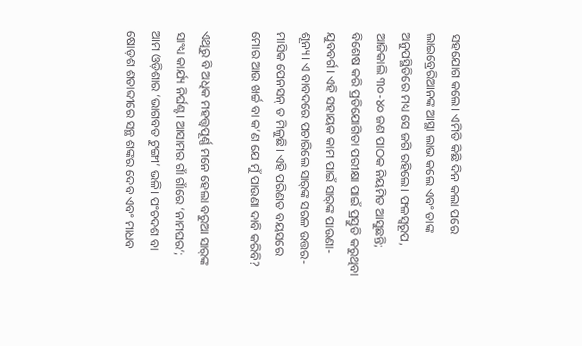ସହଯୋଗ କଲେ। ଏମିତି କିଛି ଦିନ ‌କଲା ପରେ ଲାଇବ୍ରେରିଆନଙ୍କ ଆସ୍ଥା ଲାଭ କଲେ ଏବଂ ତାଙ୍କ ଅନୁପସ୍ଥିତିରେ ମଧ୍ୟ ସେ ଜଗି ରହିଲେ। ଫଳସ୍ବରୂପ, ଆଜିକାଲି ୩୦-୪୦ ଜଣ ପାଠକ ନିୟମିତ ଆସୁଛନ୍ତି; ବିଶେଷ କରି ପ୍ରତିଯୋଗିତା ପରୀକ୍ଷା ପାଇଁ ପ୍ରସ୍ତୁତି କରୁଥିବା ଯୁବବର୍ଗ। ଏହି ସହାୟକ କାମ ପାଇଁ ସାର୍‌ଙ୍କ ପାଉଣା- ଶୂନ୍ୟ। ଏ ବାବଦରେ ପଚାରିଲେ ସାର୍‌ଙ୍କ ସରଳ ଉତ୍ତର- ମାସିକ ପେନସନ୍‌ ତ ମିଳୁଛି। ଏହି ପରିଣତ ବୟସରେ ମୋର ଆଉ ଖର୍ଚ୍ଚ ବା କ’ଣ ଯେ ମୁଁ ପାଉଣା ଦାବି କରିବି?

ଏଥିରୁ ବି ଅଧିକ ମହତ୍ତ୍ବପୂର୍ଣ୍ଣ ମନେ ହେଲା ବରୁଆ ସାର୍‌ଙ୍କ ସାଂଧ୍ୟ କାର୍ଯ୍ୟ ନିର୍ଘଣ୍ଟ। ଆସାମର ଗାଁ ଗାଁରେ ‘ନାମଘର’; ଆମ ଓଡ଼ିଶାର ‘ଭାଗବତ ଟୁଙ୍ଗୀ’ ଭଳି। ପଂଚଦଶ ବା ଷୋଡ଼ଶ ଶତାବ୍ଦୀରେ ସନ୍ଥ ଶଙ୍କର ଦେବ ଏବଂ ମାଧବ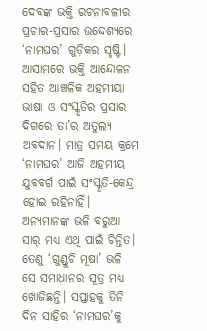ଦେବଙ୍କ ଭକ୍ତି ରଚନାବଳୀର ପ୍ରଚାର-ପ୍ରସାର ଉଦ୍ଦେଶ୍ୟରେ ‘ନାମଘର’ ଗୁଡ଼ିକର ସୃଷ୍ଟି। ଆସାମରେ ଭକ୍ତି ଆନ୍ଦୋଳନ ସହିତ ଆଞ୍ଚଳିକ ଅହମୀୟା ଭାଷା ଓ ସଂସ୍କୃତିର ପ୍ରସାର ଦିଗରେ ତା’ର ଅତୁଲ୍ୟ ଅବଦାନ। ମାତ୍ର ସମୟ କ୍ରମେ ‘ନାମଘର’ ଆଜି ଅହମୀୟ ଯୁବବର୍ଗ ପାଇଁ ସଂସ୍କୃତି-କେନ୍ଦ୍ର ହୋଇ ରହିନାହିଁ। ଅନ୍ୟମାନଙ୍କ ଭଳି ବରୁଆ ସାର୍‌ ମଧ୍ୟ ଏଥି ପାଇଁ ଚିନ୍ତିତ। ତେଣୁ ‘ଗୁଣ୍ଡୁଚି ମୂଷା’ ଭଳି ସେ ସମାଧାନର ସୂତ୍ର ମଧ୍ୟ ଖୋଜିଛନ୍ତି। ସପ୍ତାହକୁ ତିନି ଦିନ ସାହିର ‘ନାମଘର’କୁ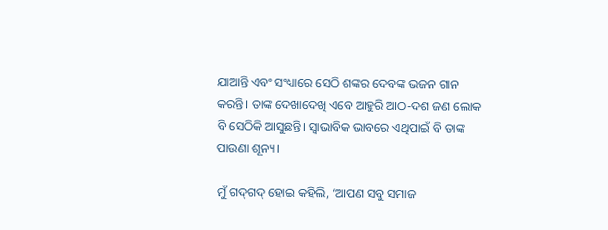ଯାଆନ୍ତି ଏବଂ ସଂଧ୍ୟାରେ ସେଠି ଶଙ୍କର ଦେବଙ୍କ ଭଜନ ଗାନ କରନ୍ତି। ତାଙ୍କ ଦେଖାଦେଖି ଏବେ ଆହୁରି ଆଠ-ଦଶ ଜ‌ଣ ଲୋକ ବି ସେଠିକି ଆସୁଛନ୍ତି। ସ୍ବାଭାବିକ ଭାବରେ ଏଥିପାଇଁ ବି ତାଙ୍କ ପାଉଣା ଶୂନ୍ୟ।

ମୁଁ ଗଦ୍‌ଗଦ୍‌ ହୋଇ କହିଲି, ‘ଆପଣ ସବୁ ସମାଜ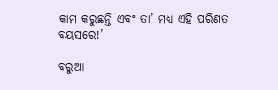କାମ କରୁଛନ୍ତି ଏବଂ ତା’ ମଧ୍ୟ ଏହି ପରିଣତ ବୟସରେ!’

ବରୁଆ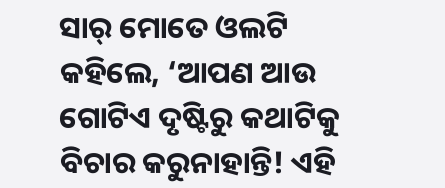ସାର୍‌ ମୋତେ ଓଲଟି କହିଲେ, ‘ଆପଣ ଆଉ ଗୋଟିଏ ଦୃଷ୍ଟିରୁ କଥାଟିକୁ ବିଚାର କରୁନାହାନ୍ତି! ଏହି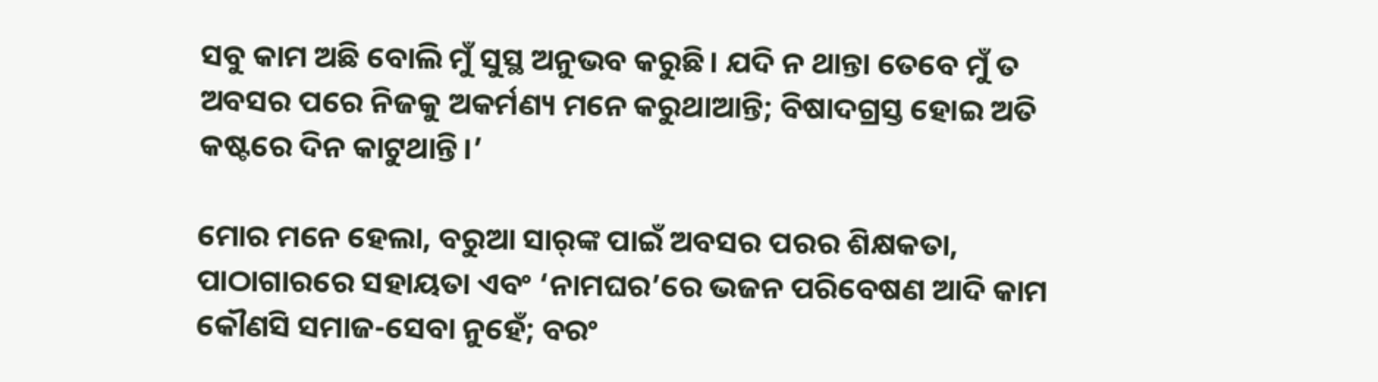ସବୁ କାମ ଅଛି ବୋଲି ମୁଁ ସୁସ୍ଥ ଅନୁଭବ କରୁଛି। ଯଦି ନ ଥାନ୍ତା ତେବେ ମୁଁ ତ ଅବସର ପରେ ନିଜକୁ ଅକର୍ମଣ୍ୟ ମନେ କରୁଥାଆନ୍ତି; ବିଷାଦଗ୍ରସ୍ତ ହୋଇ ଅତି କଷ୍ଟରେ ଦିନ କାଟୁଥାନ୍ତି।’

ମୋର ମନେ ହେଲା, ବରୁଆ ସାର୍‌ଙ୍କ ପାଇଁ ଅବସର ପରର ଶିକ୍ଷକତା, ପାଠାଗାରରେ ସହାୟତା ଏବଂ ‘ନାମଘର’ରେ ଭଜନ ପରିବେଷଣ ଆଦି କାମ କୌଣସି ସମାଜ-ସେବା ନୁହେଁ; ବରଂ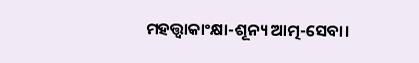ମହତ୍ତ୍ବାକାଂକ୍ଷା-ଶୂନ୍ୟ ଆତ୍ମ-ସେବା।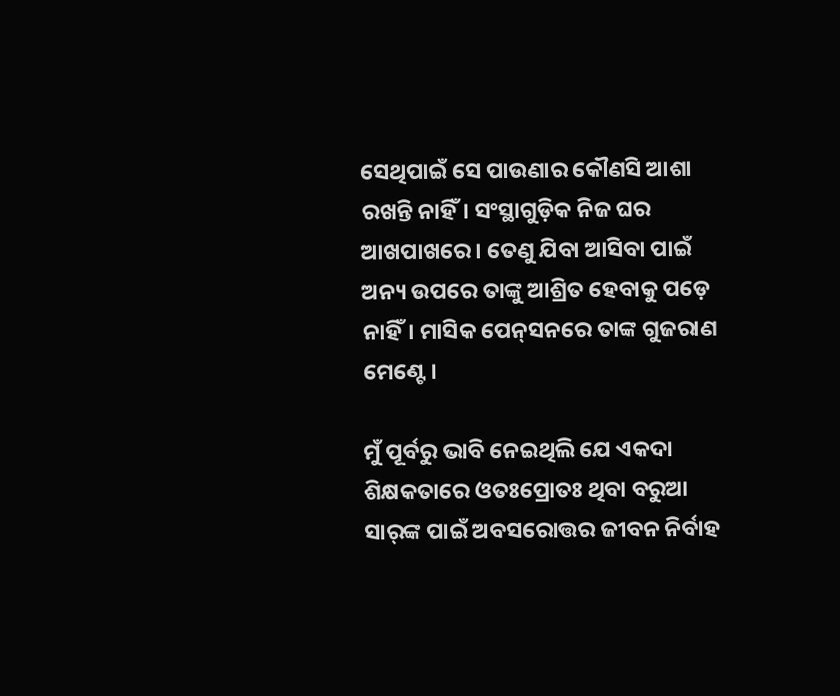ସେଥିପାଇଁ ସେ ପାଉଣାର କୌଣସି ଆଶା ରଖନ୍ତି ନାହିଁ। ସଂସ୍ଥାଗୁଡ଼ିକ ନିଜ ଘର ଆଖପାଖରେ। ତେଣୁ ଯିବା ଆସିବା ପାଇଁ ଅନ୍ୟ ଉପରେ ତାଙ୍କୁ ଆଶ୍ରିତ ହେବାକୁ ପଡ଼େ ନାହିଁ। ମାସିକ ପେନ୍‌ସନରେ ତାଙ୍କ ଗୁଜରାଣ ମେଣ୍ଟେ।

ମୁଁ ପୂର୍ବରୁ ଭାବି ନେଇଥିଲି ଯେ ଏକଦା ଶିକ୍ଷକତାରେ ଓତଃପ୍ରୋତଃ ଥିବା ବରୁଆ ସାର୍‌ଙ୍କ ପାଇଁ ଅବସରୋତ୍ତର ଜୀବନ ନିର୍ବାହ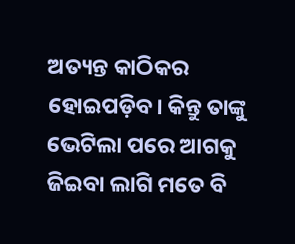ଅତ୍ୟନ୍ତ କାଠିକର ହୋଇପଡ଼ିବ। କିନ୍ତୁ ତାଙ୍କୁ ଭେଟିଲା ପରେ ଆଗକୁ ଜିଇବା ଲାଗି ମତେ ବି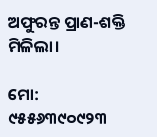ଅଫୁରନ୍ତ ପ୍ରାଣ-ଶକ୍ତି ମିଳିଲା।

ମୋ: ୯୫୫୬୩୯୦୯୨୩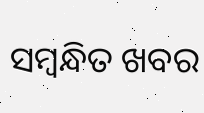ସମ୍ବନ୍ଧିତ ଖବର